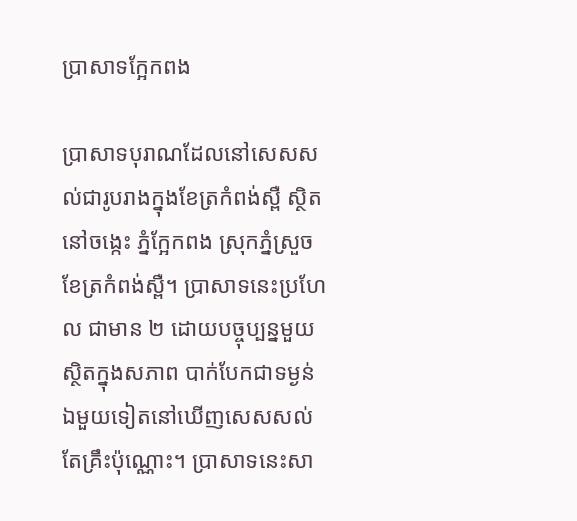ប្រាសាទក្អែកពង

ប្រាសាទបុរាណដែលនៅសេសសល់ជារូបរាងក្នុងខែត្រកំពង់ស្ពឺ ស្ថិតនៅចង្កេះ ភ្នំក្អែកពង ស្រុកភ្នំស្រួច ខែត្រកំពង់ស្ពឺ។ ប្រាសាទនេះប្រហែល ជាមាន ២ ដោយបច្ចុប្បន្នមួយស្ថិតក្នុងសភាព បាក់បែកជាទម្ងន់ ឯមួយទៀតនៅឃើញសេសសល់តែគ្រឹះប៉ុណ្ណោះ។ ប្រាសាទនេះសា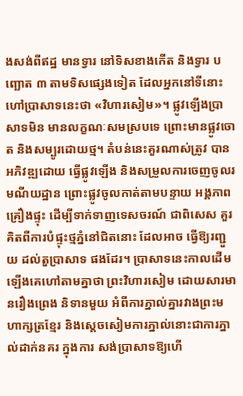ងសង់ពីឥដ្ឋ មានទ្វារ នៅទិសខាងកើត និងទ្វារ បញ្ឆោត ៣ តាមទិសផ្សេងទៀត ដែលអ្នកនៅទីនោះ ហៅប្រាសាទនេះថា «វិហារសៀម»។ ផ្លូវឡើងប្រាសាទមិន មានលក្ខណៈសមស្របទេ ព្រោះមានផ្លូវចោត និងសម្បូរដោយថ្ម។ តំបន់នេះគួរណាស់ត្រូវ បានអភិវឌ្ឍដោយ ធ្វើផ្លូវឡើង និងសម្រួលការចេញចូលរមណីយដ្ឋាន ព្រោះផ្លូវចូលកាត់តាមបន្ទាយ អង្គភាពគ្រឿងផ្ទុះ ដើម្បីទាក់ទាញទេសចរណ៍ ជាពិសេស គួរគិតពីការបំផ្ទុះថ្មភ្នំនៅជិតនោះ ដែលអាច ធ្វើឱ្យរញ្ជួយ ដល់តួប្រាសាទ ផងដែរ។ ប្រាសាទនេះកាលដើមឡើងគេហៅតាមគ្នាថា ព្រះវិហារសៀម ដោយសារមានរឿងព្រេង និទានមួយ អំពីការភ្នាល់គ្នារវាងព្រះមហាក្សត្រខ្មែរ និងស្តេចសៀមការភ្នាល់នោះជាការភ្នាល់ដាក់នគរ ក្នុងការ សង់ប្រាសាទឱ្យហើ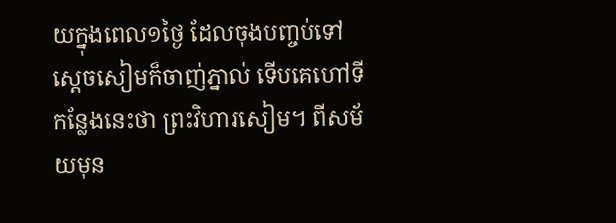យក្នុងពេល១ថ្ងៃ ដែលចុងបញ្ចប់ទៅស្តេចសៀមក៏ចាញ់ភ្នាល់ ទើបគេហៅទីកន្លែងនេះថា ព្រះវិហារសៀម។ ពីសម័យមុន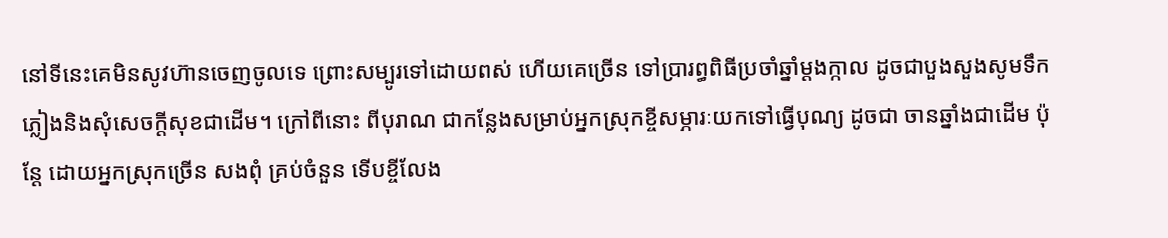នៅទីនេះគេមិនសូវហ៊ានចេញចូលទេ ព្រោះសម្បូរទៅដោយពស់ ហើយគេច្រើន ទៅប្រារព្ធពិធីប្រចាំឆ្នាំម្ដងក្កាល ដូចជាបួងសួងសូមទឹកភ្លៀងនិងសុំសេចក្តីសុខជាដើម។ ក្រៅពីនោះ ពីបុរាណ ជាកន្លែងសម្រាប់អ្នកស្រុកខ្ចីសម្ភារៈយកទៅធ្វើបុណ្យ ដូចជា ចានឆ្នាំងជាដើម ប៉ុន្តែ ដោយអ្នកស្រុកច្រើន សងពុំ គ្រប់ចំនួន ទើបខ្ចីលែង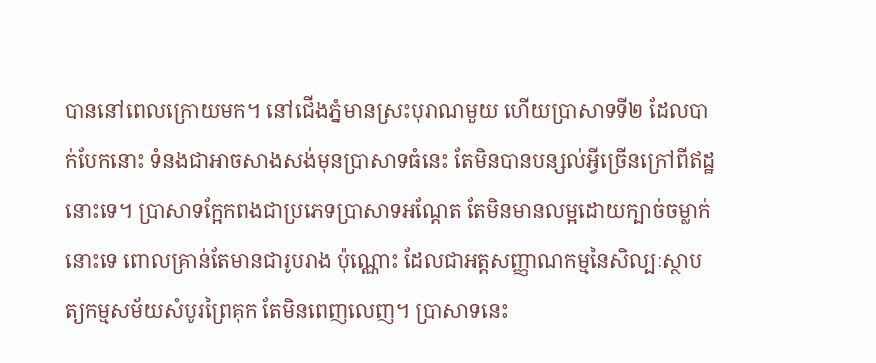បាននៅពេលក្រោយមក។ នៅជើងភ្នំមានស្រះបុរាណមួយ ហើយប្រាសាទទី២ ដែលបាក់បែកនោះ ទំនងជាអាចសាងសង់មុនប្រាសាទធំនេះ តែមិនបានបន្សល់អ្វីច្រើនក្រៅពីឥដ្ឋនោះទេ។ ប្រាសាទក្អែកពងជាប្រភេទប្រាសាទអណ្តែត តែមិនមានលម្អដោយក្បាច់ចម្លាក់នោះទេ ពោលគ្រាន់តែមានជារូបរាង ប៉ុណ្ណោះ ដែលជាអត្តសញ្ញាណកម្មនៃសិល្បៈស្ថាបត្យកម្មសម័យសំបូរព្រៃគុក តែមិនពេញលេញ។ ប្រាសាទនេះ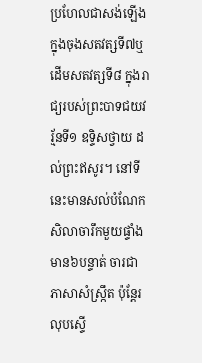ប្រហែលជាសង់ឡើងក្នុងចុងសតវត្សទី៧ឬដើមសតវត្សទី៨ ក្នុងរាជ្យរបស់ព្រះបាទជយវរ្ម័នទី១ ឧទ្ទិសថ្វាយ ដល់ព្រះឥសូរ។ នៅទីនេះមានសល់បំណែកសិលាចារឹកមួយផ្ទាំងមាន៦បន្ទាត់ ចារជាភាសាសំស្ក្រឹត ប៉ុន្តែរលុបស្ទើ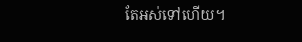តែអស់ទៅហើយ។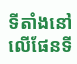ទីតាំងនៅលើផែនទី